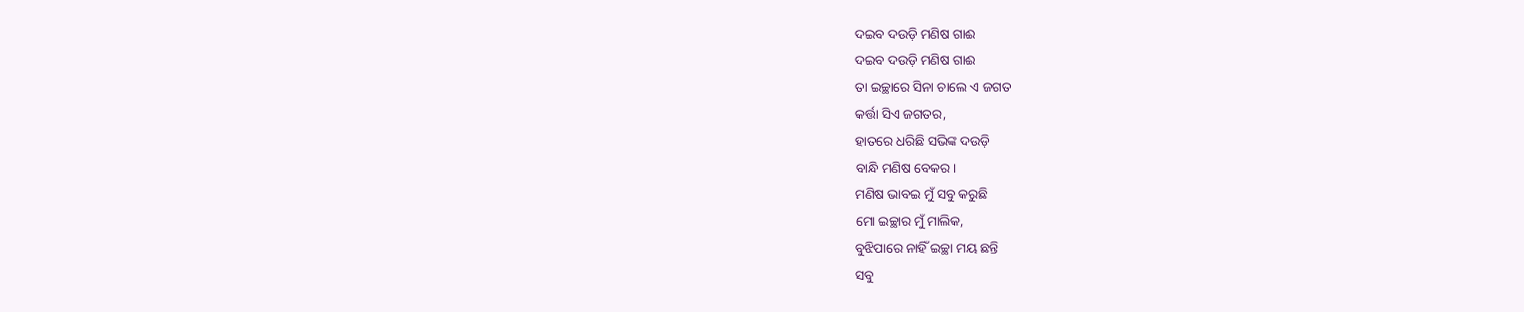ଦଇବ ଦଉଡ଼ି ମଣିଷ ଗାଈ
ଦଇବ ଦଉଡ଼ି ମଣିଷ ଗାଈ
ତା ଇଚ୍ଛାରେ ସିନା ଚାଲେ ଏ ଜଗତ
କର୍ତ୍ତା ସିଏ ଜଗତର,
ହାତରେ ଧରିଛି ସଭିଙ୍କ ଦଉଡ଼ି
ବାନ୍ଧି ମଣିଷ ବେକର।
ମଣିଷ ଭାବଇ ମୁଁ ସବୁ କରୁଛି
ମୋ ଇଚ୍ଛାର ମୁଁ ମାଲିକ,
ବୁଝିପାରେ ନାହିଁ ଇଚ୍ଛା ମୟ ଛନ୍ତି
ସବୁ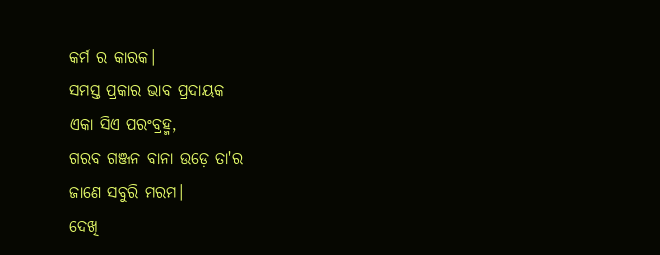କର୍ମ ର କାରକ।
ସମସ୍ତ ପ୍ରକାର ଭାବ ପ୍ରଦାୟକ
ଏକା ସିଏ ପରଂବ୍ରହ୍ମ,
ଗରବ ଗଞ୍ଜନ ବାନା ଉଡ଼େ ତା'ର
ଜାଣେ ସବୁରି ମରମ।
ଦେଖି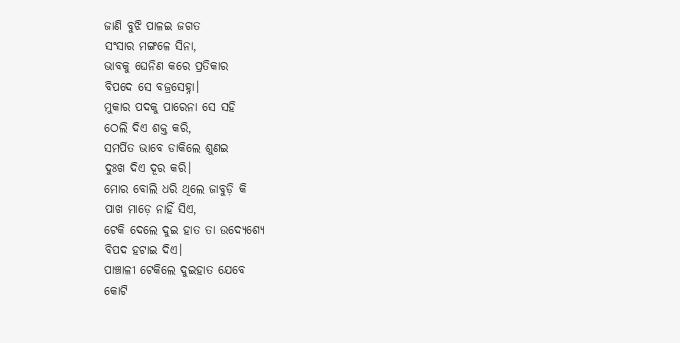ଜାଣି ବୁଝି ପାଳଇ ଜଗତ
ସଂସାର ମଙ୍ଗଳେ ସିନା,
ଭାବକୁ ଘେନିଣ କରେ ପ୍ରତିକାର
ବିପଦେ ସେ ବଜ୍ରସେହ୍ନା।
ମୁକାର ପଦକୁ ପାରେନା ସେ ସହି
ଠେଲି ଦିଏ ଶକ୍ତ କରି,
ସମର୍ପିତ ଭାବେ ଡାକିଲେ ଶୁଣଇ
ଦୁଃଖ ଦିଏ ଦୂର କରି।
ମୋର ବୋଲି ଧରି ଥିଲେ ଜାବୁଡ଼ି କି
ପାଖ ମାଡ଼େ ନାହିଁ ସିଏ,
ଟେକି ଦେଲେ ଦୁଇ ହାତ ତା ଉଦ୍ଯେଶ୍ଯେ
ବିପଦ ହଟାଇ ଦିଏ।
ପାଞ୍ଚାଳୀ ଟେକିଲେ ଦୁଇହାତ ଯେବେ
କୋଟି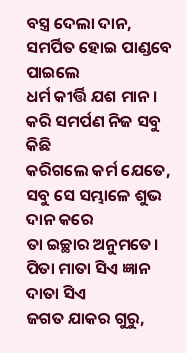ବସ୍ତ୍ର ଦେଲା ଦାନ,
ସମର୍ପିତ ହୋଇ ପାଣ୍ଡବେ ପାଇଲେ
ଧର୍ମ କୀର୍ତ୍ତି ଯଶ ମାନ।
କରି ସମର୍ପଣ ନିଜ ସବୁ କିଛି
କରିଗଲେ କର୍ମ ଯେତେ,
ସବୁ ସେ ସମ୍ଭାଳେ ଶୁଭ ଦାନ କରେ
ତା ଇଚ୍ଛାର ଅନୁମତେ।
ପିତା ମାତା ସିଏ ଜ୍ଞାନ ଦାତା ସିଏ
ଜଗତ ଯାକର ଗୁରୁ,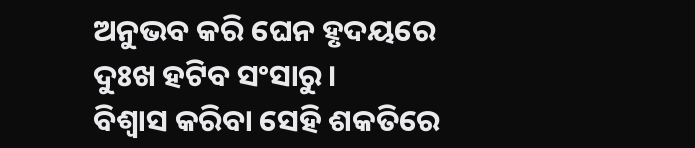ଅନୁଭବ କରି ଘେନ ହୃଦୟରେ
ଦୁଃଖ ହଟିବ ସଂସାରୁ।
ବିଶ୍ବାସ କରିବା ସେହି ଶକତିରେ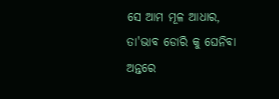ସେ ଆମ ମୂଳ ଆଧାର,
ତା'ଭାବ ଡୋରି କୁ ଘେନିବା ଅନ୍ତରେ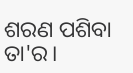ଶରଣ ପଶିବା ତା'ର।